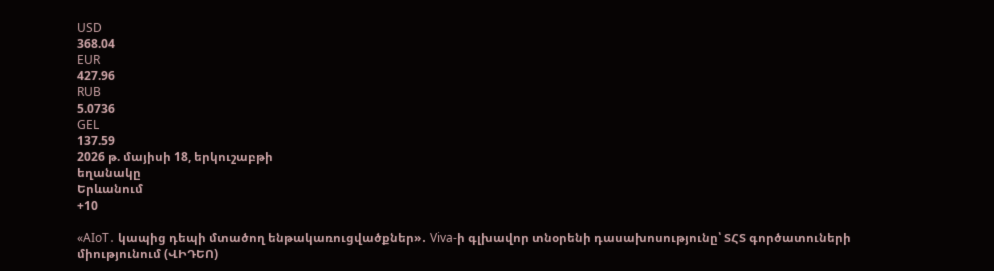USD
368.04
EUR
427.96
RUB
5.0736
GEL
137.59
2026 թ. մայիսի 18, երկուշաբթի
եղանակը
Երևանում
+10

«AIoT․ կապից դեպի մտածող ենթակառուցվածքներ»․ Viva-ի գլխավոր տնօրենի դասախոսությունը՝ ՏՀՏ գործատուների միությունում (ՎԻԴԵՈ)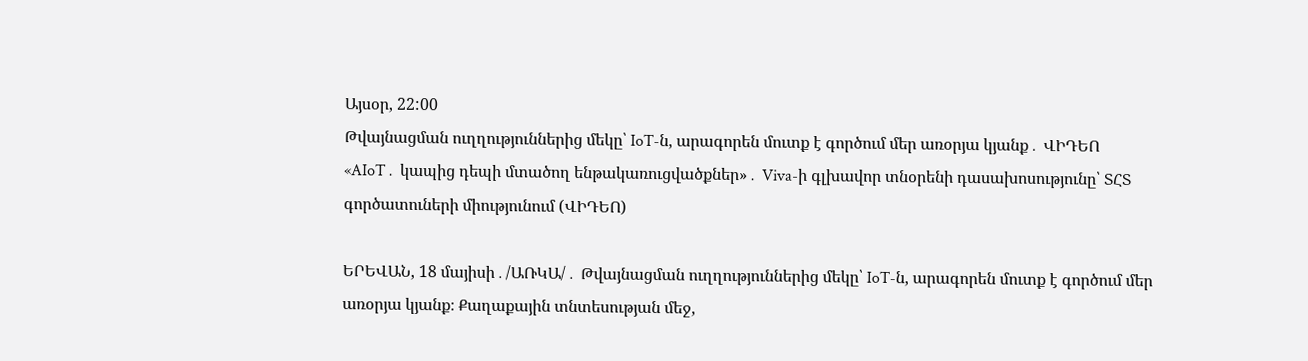Այսօր, 22:00
Թվայնացման ուղղություններից մեկը՝ IoT-ն, արագորեն մուտք է գործում մեր առօրյա կյանք․ ՎԻԴԵՈ
«AIoT․ կապից դեպի մտածող ենթակառուցվածքներ»․ Viva-ի գլխավոր տնօրենի դասախոսությունը՝ ՏՀՏ գործատուների միությունում (ՎԻԴԵՈ)

ԵՐԵՎԱՆ, 18 մայիսի․/ԱՌԿԱ/․ Թվայնացման ուղղություններից մեկը՝ IoT-ն, արագորեն մուտք է գործում մեր առօրյա կյանք։ Քաղաքային տնտեսության մեջ,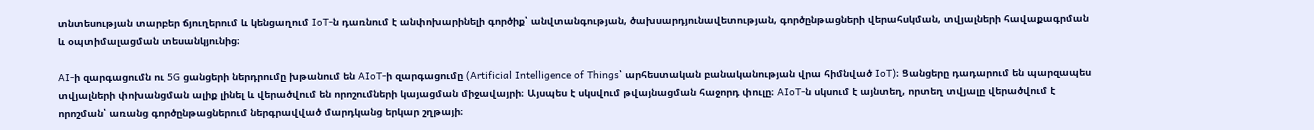տնտեսության տարբեր ճյուղերում և կենցաղում IoT-ն դառնում է անփոխարինելի գործիք՝ անվտանգության, ծախսարդյունավետության, գործընթացների վերահսկման, տվյալների հավաքագրման և օպտիմալացման տեսանկյունից։

AI-ի զարգացումն ու 5G ցանցերի ներդրումը խթանում են AIoT-ի զարգացումը (Artificial Intelligence of Things՝ արհեստական բանականության վրա հիմնված IoT)։ Ցանցերը դադարում են պարզապես տվյալների փոխանցման ալիք լինել և վերածվում են որոշումների կայացման միջավայրի։ Այսպես է սկսվում թվայնացման հաջորդ փուլը։ AIoT-ն սկսում է այնտեղ, որտեղ տվյալը վերածվում է որոշման՝ առանց գործընթացներում ներգրավված մարդկանց երկար շղթայի։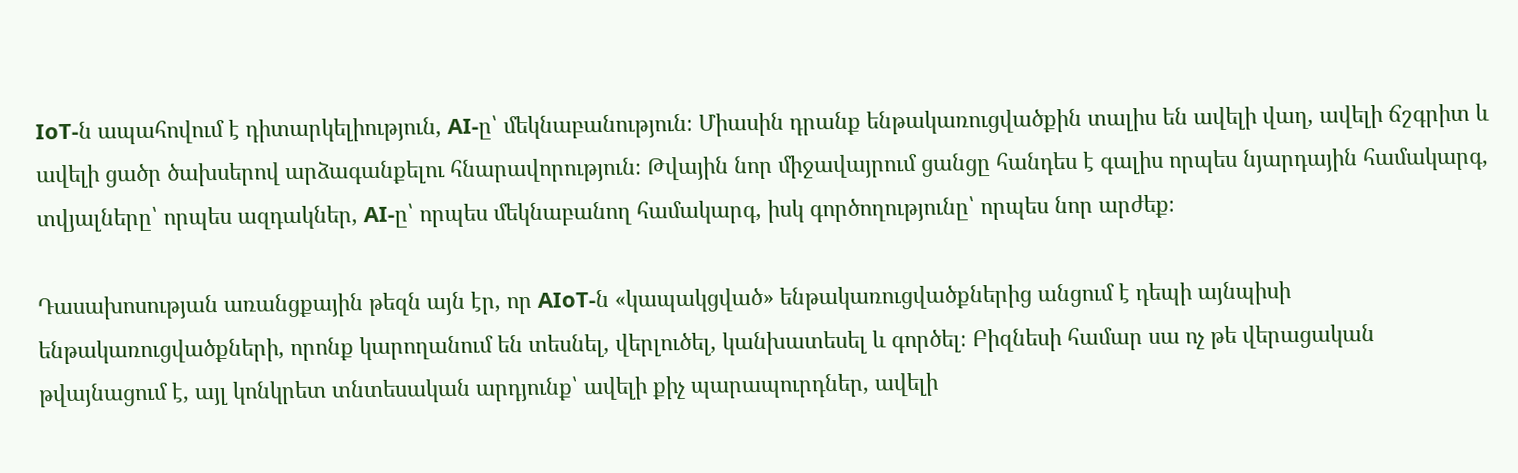IoT-ն ապահովում է դիտարկելիություն, AI-ը՝ մեկնաբանություն։ Միասին դրանք ենթակառուցվածքին տալիս են ավելի վաղ, ավելի ճշգրիտ և ավելի ցածր ծախսերով արձագանքելու հնարավորություն։ Թվային նոր միջավայրում ցանցը հանդես է գալիս որպես նյարդային համակարգ, տվյալները՝ որպես ազդակներ, AI-ը՝ որպես մեկնաբանող համակարգ, իսկ գործողությունը՝ որպես նոր արժեք։

Դասախոսության առանցքային թեզն այն էր, որ AIoT-ն «կապակցված» ենթակառուցվածքներից անցում է դեպի այնպիսի ենթակառուցվածքների, որոնք կարողանում են տեսնել, վերլուծել, կանխատեսել և գործել։ Բիզնեսի համար սա ոչ թե վերացական թվայնացում է, այլ կոնկրետ տնտեսական արդյունք՝ ավելի քիչ պարապուրդներ, ավելի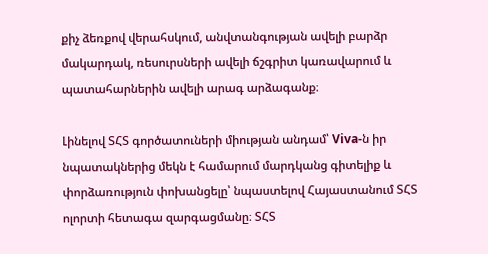քիչ ձեռքով վերահսկում, անվտանգության ավելի բարձր մակարդակ, ռեսուրսների ավելի ճշգրիտ կառավարում և պատահարներին ավելի արագ արձագանք։

Լինելով ՏՀՏ գործատուների միության անդամ՝ Viva-ն իր նպատակներից մեկն է համարում մարդկանց գիտելիք և փորձառություն փոխանցելը՝ նպաստելով Հայաստանում ՏՀՏ ոլորտի հետագա զարգացմանը։ ՏՀՏ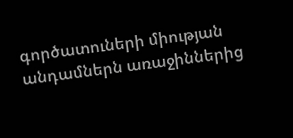գործատուների միության անդամներն առաջիններից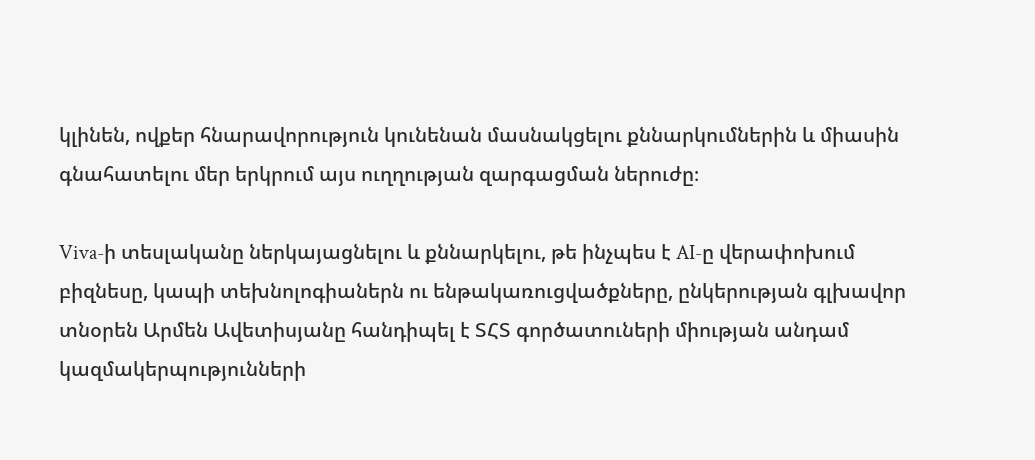կլինեն, ովքեր հնարավորություն կունենան մասնակցելու քննարկումներին և միասին գնահատելու մեր երկրում այս ուղղության զարգացման ներուժը։

Viva-ի տեսլականը ներկայացնելու և քննարկելու, թե ինչպես է AI-ը վերափոխում բիզնեսը, կապի տեխնոլոգիաներն ու ենթակառուցվածքները, ընկերության գլխավոր տնօրեն Արմեն Ավետիսյանը հանդիպել է ՏՀՏ գործատուների միության անդամ կազմակերպությունների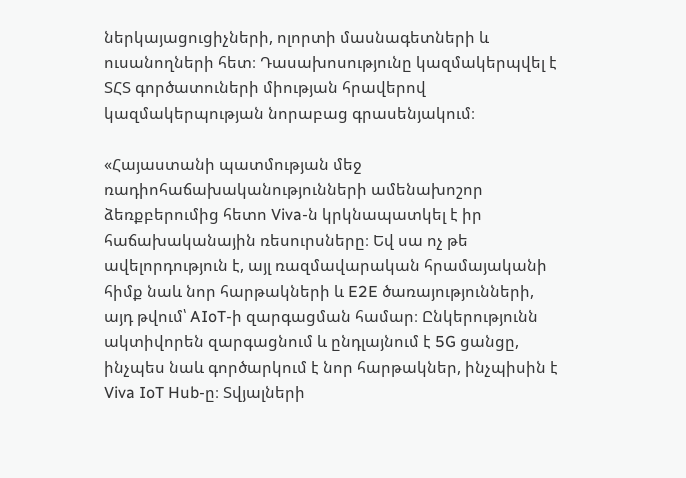ներկայացուցիչների, ոլորտի մասնագետների և ուսանողների հետ։ Դասախոսությունը կազմակերպվել է ՏՀՏ գործատուների միության հրավերով կազմակերպության նորաբաց գրասենյակում։

«Հայաստանի պատմության մեջ ռադիոհաճախականությունների ամենախոշոր ձեռքբերումից հետո Viva-ն կրկնապատկել է իր հաճախականային ռեսուրսները։ Եվ սա ոչ թե ավելորդություն է, այլ ռազմավարական հրամայականի հիմք նաև նոր հարթակների և E2E ծառայությունների, այդ թվում՝ AIoT-ի զարգացման համար։ Ընկերությունն ակտիվորեն զարգացնում և ընդլայնում է 5G ցանցը, ինչպես նաև գործարկում է նոր հարթակներ, ինչպիսին է Viva IoT Hub-ը։ Տվյալների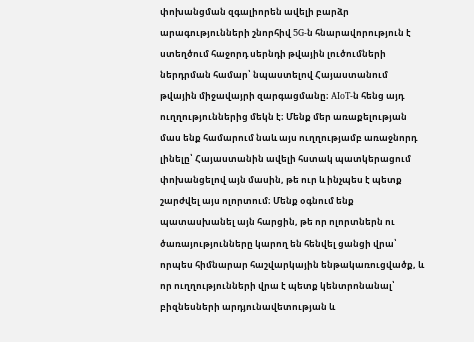փոխանցման զգալիորեն ավելի բարձր արագությունների շնորհիվ 5G-ն հնարավորություն է ստեղծում հաջորդ սերնդի թվային լուծումների ներդրման համար՝ նպաստելով Հայաստանում թվային միջավայրի զարգացմանը։ AIoT-ն հենց այդ ուղղություններից մեկն է։ Մենք մեր առաքելության մաս ենք համարում նաև այս ուղղությամբ առաջնորդ լինելը՝ Հայաստանին ավելի հստակ պատկերացում փոխանցելով այն մասին, թե ուր և ինչպես է պետք շարժվել այս ոլորտում։ Մենք օգնում ենք պատասխանել այն հարցին, թե որ ոլորտներն ու ծառայությունները կարող են հենվել ցանցի վրա՝ որպես հիմնարար հաշվարկային ենթակառուցվածք, և որ ուղղությունների վրա է պետք կենտրոնանալ՝ բիզնեսների արդյունավետության և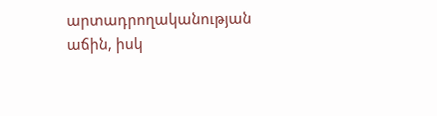արտադրողականության աճին, իսկ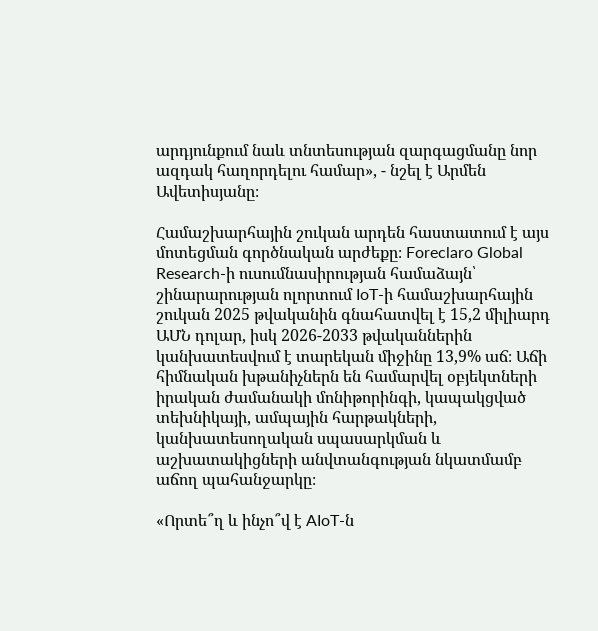արդյունքում նաև տնտեսության զարգացմանը նոր ազդակ հաղորդելու համար», - նշել է Արմեն Ավետիսյանը։

Համաշխարհային շուկան արդեն հաստատում է այս մոտեցման գործնական արժեքը։ Foreclaro Global Research-ի ուսումնասիրության համաձայն՝ շինարարության ոլորտում IoT-ի համաշխարհային շուկան 2025 թվականին գնահատվել է 15,2 միլիարդ ԱՄՆ դոլար, իսկ 2026-2033 թվականներին կանխատեսվում է տարեկան միջինը 13,9% աճ։ Աճի հիմնական խթանիչներն են համարվել օբյեկտների իրական ժամանակի մոնիթորինգի, կապակցված տեխնիկայի, ամպային հարթակների, կանխատեսողական սպասարկման և աշխատակիցների անվտանգության նկատմամբ աճող պահանջարկը։

«Որտե՞ղ և ինչո՞վ է AIoT-ն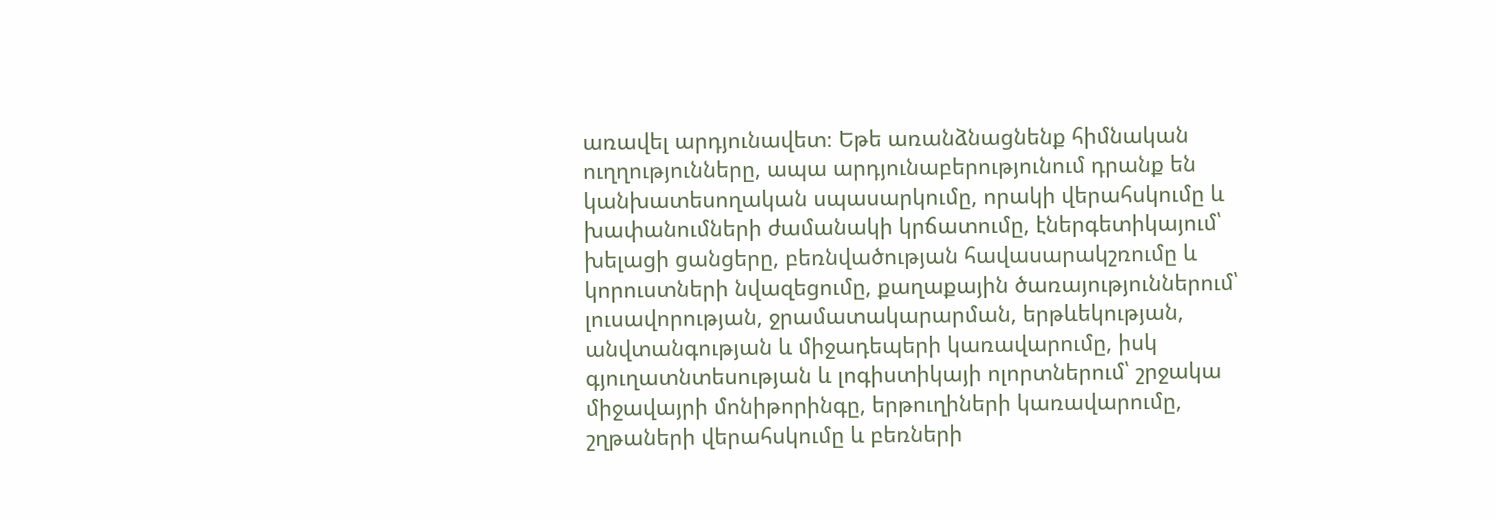առավել արդյունավետ։ Եթե առանձնացնենք հիմնական ուղղությունները, ապա արդյունաբերությունում դրանք են կանխատեսողական սպասարկումը, որակի վերահսկումը և խափանումների ժամանակի կրճատումը, էներգետիկայում՝ խելացի ցանցերը, բեռնվածության հավասարակշռումը և կորուստների նվազեցումը, քաղաքային ծառայություններում՝ լուսավորության, ջրամատակարարման, երթևեկության, անվտանգության և միջադեպերի կառավարումը, իսկ գյուղատնտեսության և լոգիստիկայի ոլորտներում՝ շրջակա միջավայրի մոնիթորինգը, երթուղիների կառավարումը, շղթաների վերահսկումը և բեռների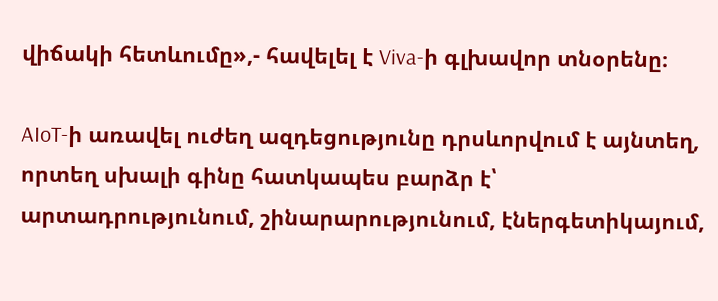վիճակի հետևումը»,- հավելել է Viva-ի գլխավոր տնօրենը։

AIoT-ի առավել ուժեղ ազդեցությունը դրսևորվում է այնտեղ, որտեղ սխալի գինը հատկապես բարձր է՝ արտադրությունում, շինարարությունում, էներգետիկայում,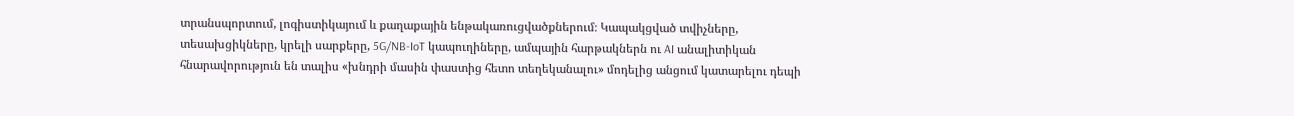տրանսպորտում, լոգիստիկայում և քաղաքային ենթակառուցվածքներում։ Կապակցված տվիչները, տեսախցիկները, կրելի սարքերը, 5G/NB-IoT կապուղիները, ամպային հարթակներն ու AI անալիտիկան հնարավորություն են տալիս «խնդրի մասին փաստից հետո տեղեկանալու» մոդելից անցում կատարելու դեպի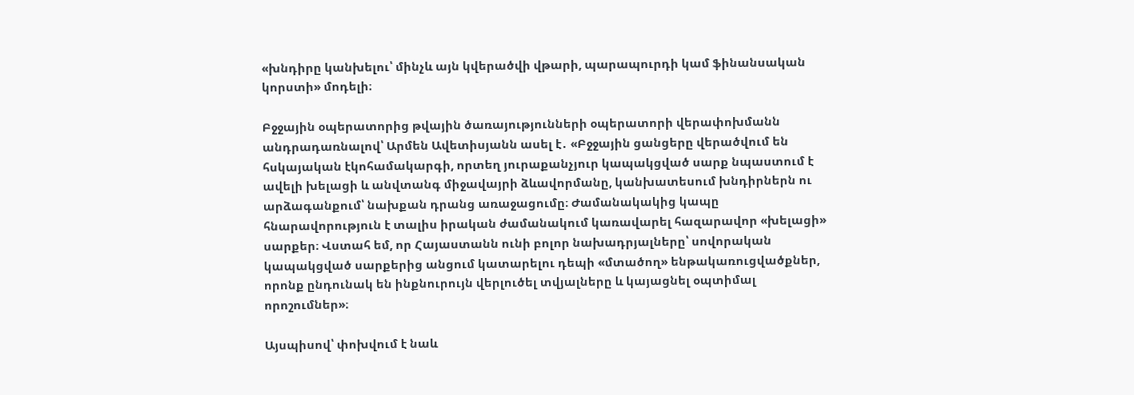«խնդիրը կանխելու՝ մինչև այն կվերածվի վթարի, պարապուրդի կամ ֆինանսական կորստի» մոդելի։

Բջջային օպերատորից թվային ծառայությունների օպերատորի վերափոխմանն անդրադառնալով՝ Արմեն Ավետիսյանն ասել է․ «Բջջային ցանցերը վերածվում են հսկայական էկոհամակարգի, որտեղ յուրաքանչյուր կապակցված սարք նպաստում է ավելի խելացի և անվտանգ միջավայրի ձևավորմանը, կանխատեսում խնդիրներն ու արձագանքում՝ նախքան դրանց առաջացումը։ Ժամանակակից կապը հնարավորություն է տալիս իրական ժամանակում կառավարել հազարավոր «խելացի» սարքեր։ Վստահ եմ, որ Հայաստանն ունի բոլոր նախադրյալները՝ սովորական կապակցված սարքերից անցում կատարելու դեպի «մտածող» ենթակառուցվածքներ, որոնք ընդունակ են ինքնուրույն վերլուծել տվյալները և կայացնել օպտիմալ որոշումներ»։

Այսպիսով՝ փոխվում է նաև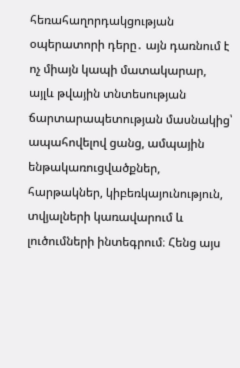հեռահաղորդակցության օպերատորի դերը․ այն դառնում է ոչ միայն կապի մատակարար, այլև թվային տնտեսության ճարտարապետության մասնակից՝ ապահովելով ցանց, ամպային ենթակառուցվածքներ, հարթակներ, կիբեռկայունություն, տվյալների կառավարում և լուծումների ինտեգրում։ Հենց այս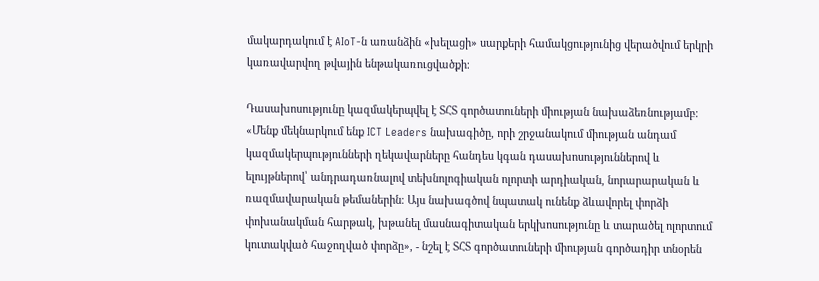մակարդակում է AIoT-ն առանձին «խելացի» սարքերի համակցությունից վերածվում երկրի կառավարվող թվային ենթակառուցվածքի։

Դասախոսությունը կազմակերպվել է ՏՀՏ գործատուների միության նախաձեռնությամբ։ «Մենք մեկնարկում ենք ICT Leaders նախագիծը, որի շրջանակում միության անդամ կազմակերպությունների ղեկավարները հանդես կգան դասախոսություններով և ելույթներով՝ անդրադառնալով տեխնոլոգիական ոլորտի արդիական, նորարարական և ռազմավարական թեմաներին։ Այս նախագծով նպատակ ունենք ձևավորել փորձի փոխանակման հարթակ, խթանել մասնագիտական երկխոսությունը և տարածել ոլորտում կուտակված հաջողված փորձը», - նշել է ՏՀՏ գործատուների միության գործադիր տնօրեն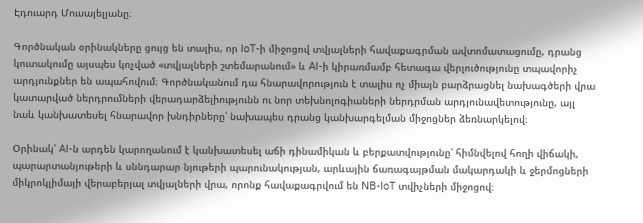Էդուարդ Մուսայելյանը։

Գործնական օրինակները ցույց են տալիս, որ IoT-ի միջոցով տվյալների հավաքագրման ավտոմատացումը, դրանց կուտակումը այսպես կոչված «տվյալների շտեմարանում» և AI-ի կիրառմամբ հետագա վերլուծությունը տպավորիչ արդյունքներ են ապահովում։ Գործնականում դա հնարավորություն է տալիս ոչ միայն բարձրացնել նախագծերի վրա կատարված ներդրումների վերադարձելիությունն ու նոր տեխնոլոգիաների ներդրման արդյունավետությունը, այլ նաև կանխատեսել հնարավոր խնդիրները՝ նախապես դրանց կանխարգելման միջոցներ ձեռնարկելով։

Օրինակ՝ AI-ն արդեն կարողանում է կանխատեսել աճի դինամիկան և բերքատվությունը՝ հիմնվելով հողի վիճակի, պարարտանյութերի և սննդարար նյութերի պարունակության, արևային ճառագայթման մակարդակի և ջերմոցների միկրոկլիմայի վերաբերյալ տվյալների վրա, որոնք հավաքագրվում են NB-IoT տվիչների միջոցով։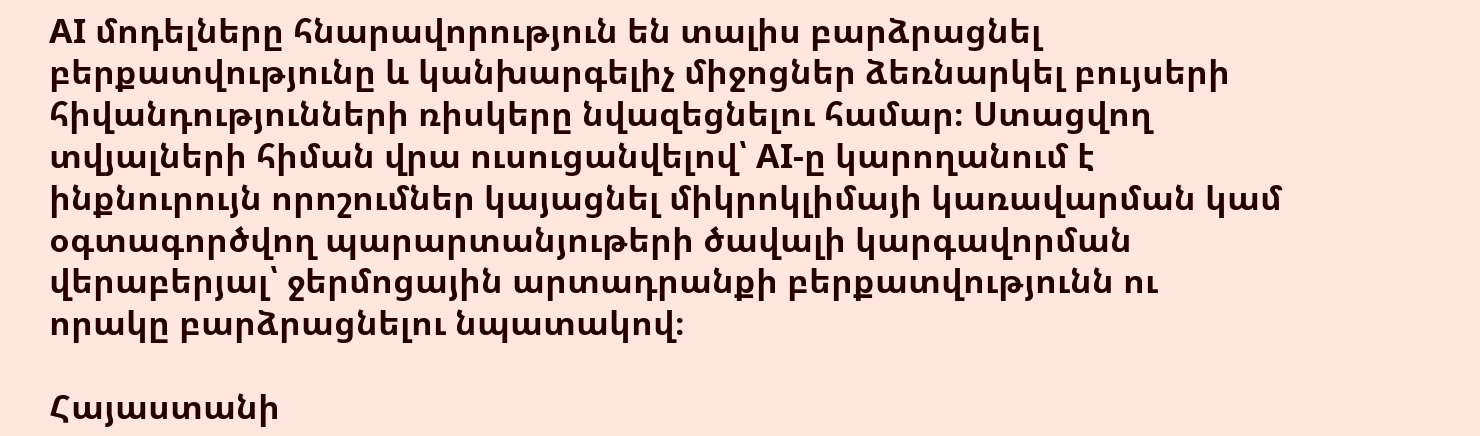AI մոդելները հնարավորություն են տալիս բարձրացնել բերքատվությունը և կանխարգելիչ միջոցներ ձեռնարկել բույսերի հիվանդությունների ռիսկերը նվազեցնելու համար։ Ստացվող տվյալների հիման վրա ուսուցանվելով՝ AI-ը կարողանում է ինքնուրույն որոշումներ կայացնել միկրոկլիմայի կառավարման կամ օգտագործվող պարարտանյութերի ծավալի կարգավորման վերաբերյալ՝ ջերմոցային արտադրանքի բերքատվությունն ու որակը բարձրացնելու նպատակով։

Հայաստանի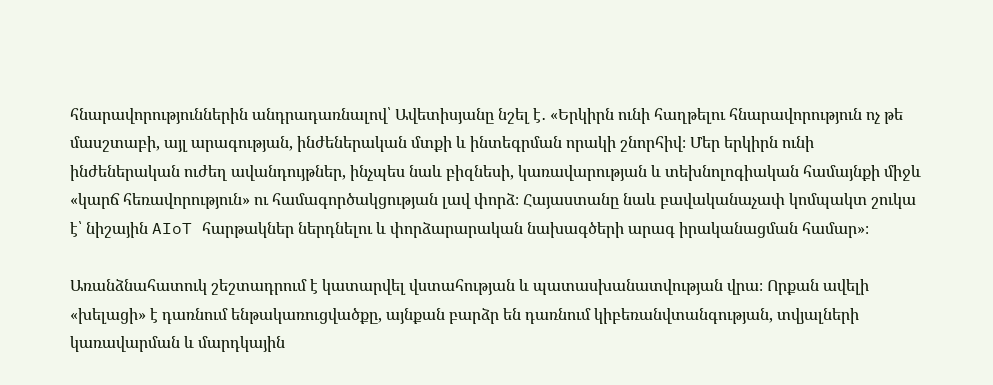հնարավորություններին անդրադառնալով՝ Ավետիսյանը նշել է․ «Երկիրն ունի հաղթելու հնարավորություն ոչ թե մասշտաբի, այլ արագության, ինժեներական մտքի և ինտեգրման որակի շնորհիվ։ Մեր երկիրն ունի ինժեներական ուժեղ ավանդույթներ, ինչպես նաև բիզնեսի, կառավարության և տեխնոլոգիական համայնքի միջև «կարճ հեռավորություն» ու համագործակցության լավ փորձ։ Հայաստանը նաև բավականաչափ կոմպակտ շուկա է՝ նիշային AIoT հարթակներ ներդնելու և փորձարարական նախագծերի արագ իրականացման համար»։

Առանձնահատուկ շեշտադրում է կատարվել վստահության և պատասխանատվության վրա։ Որքան ավելի «խելացի» է դառնում ենթակառուցվածքը, այնքան բարձր են դառնում կիբեռանվտանգության, տվյալների կառավարման և մարդկային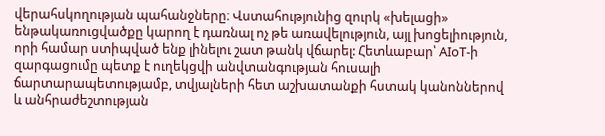վերահսկողության պահանջները։ Վստահությունից զուրկ «խելացի» ենթակառուցվածքը կարող է դառնալ ոչ թե առավելություն, այլ խոցելիություն, որի համար ստիպված ենք լինելու շատ թանկ վճարել: Հետևաբար՝ AIoT-ի զարգացումը պետք է ուղեկցվի անվտանգության հուսալի ճարտարապետությամբ, տվյալների հետ աշխատանքի հստակ կանոններով և անհրաժեշտության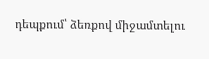դեպքում՝ ձեռքով միջամտելու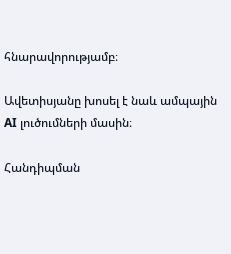հնարավորությամբ։

Ավետիսյանը խոսել է նաև ամպային AI լուծումների մասին։

Հանդիպման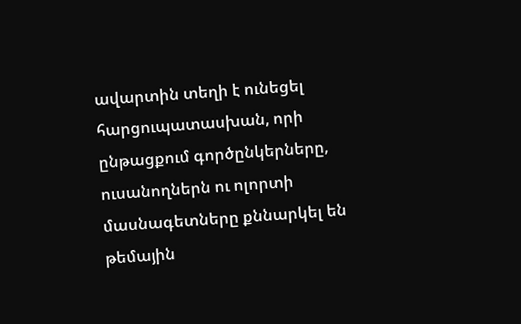ավարտին տեղի է ունեցել հարցուպատասխան, որի ընթացքում գործընկերները, ուսանողներն ու ոլորտի մասնագետները քննարկել են թեմային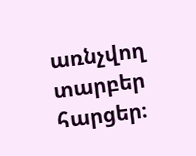առնչվող տարբեր հարցեր։